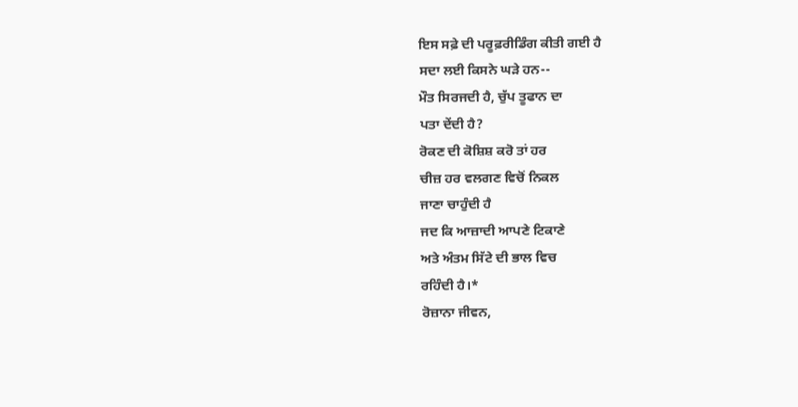ਇਸ ਸਫ਼ੇ ਦੀ ਪਰੂਫ਼ਰੀਡਿੰਗ ਕੀਤੀ ਗਈ ਹੈ
ਸਦਾ ਲਈ ਕਿਸਨੇ ਘੜੇ ਹਨ--
ਮੌਤ ਸਿਰਜਦੀ ਹੈ, ਚੁੱਪ ਤੂਫਾਨ ਦਾ
ਪਤਾ ਦੇਂਦੀ ਹੈ?
ਰੋਕਣ ਦੀ ਕੋਸ਼ਿਸ਼ ਕਰੋ ਤਾਂ ਹਰ
ਚੀਜ਼ ਹਰ ਵਲਗਣ ਵਿਚੋਂ ਨਿਕਲ
ਜਾਣਾ ਚਾਹੁੰਦੀ ਹੈ
ਜਦ ਕਿ ਆਜ਼ਾਦੀ ਆਪਣੇ ਟਿਕਾਣੇ
ਅਤੇ ਅੰਤਮ ਸਿੱਟੇ ਦੀ ਭਾਲ ਵਿਚ
ਰਹਿੰਦੀ ਹੈ।*
ਰੋਜ਼ਾਨਾ ਜੀਵਨ,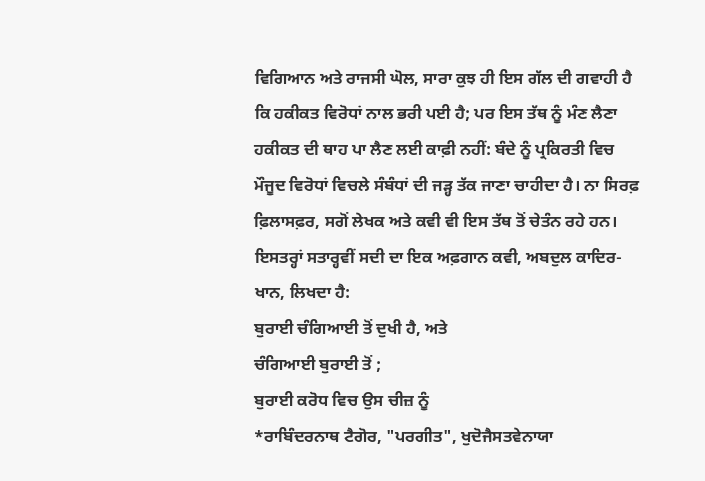ਵਿਗਿਆਨ ਅਤੇ ਰਾਜਸੀ ਘੋਲ, ਸਾਰਾ ਕੁਝ ਹੀ ਇਸ ਗੱਲ ਦੀ ਗਵਾਹੀ ਹੈ ਕਿ ਹਕੀਕਤ ਵਿਰੋਧਾਂ ਨਾਲ ਭਰੀ ਪਈ ਹੈ; ਪਰ ਇਸ ਤੱਥ ਨੂੰ ਮੰਣ ਲੈਣਾ ਹਕੀਕਤ ਦੀ ਥਾਹ ਪਾ ਲੈਣ ਲਈ ਕਾਫ਼ੀ ਨਹੀਂ: ਬੰਦੇ ਨੂੰ ਪ੍ਰਕਿਰਤੀ ਵਿਚ ਮੌਜੂਦ ਵਿਰੋਧਾਂ ਵਿਚਲੇ ਸੰਬੰਧਾਂ ਦੀ ਜੜ੍ਹ ਤੱਕ ਜਾਣਾ ਚਾਹੀਦਾ ਹੈ। ਨਾ ਸਿਰਫ਼ ਫ਼ਿਲਾਸਫ਼ਰ, ਸਗੋਂ ਲੇਖਕ ਅਤੇ ਕਵੀ ਵੀ ਇਸ ਤੱਥ ਤੋਂ ਚੇਤੰਨ ਰਹੇ ਹਨ। ਇਸਤਰ੍ਹਾਂ ਸਤਾਰ੍ਹਵੀਂ ਸਦੀ ਦਾ ਇਕ ਅਫ਼ਗਾਨ ਕਵੀ, ਅਬਦੁਲ ਕਾਦਿਰ-ਖਾਨ, ਲਿਖਦਾ ਹੈ:
ਬੁਰਾਈ ਚੰਗਿਆਈ ਤੋਂ ਦੁਖੀ ਹੈ, ਅਤੇ
ਚੰਗਿਆਈ ਬੁਰਾਈ ਤੋਂ ;
ਬੁਰਾਈ ਕਰੋਧ ਵਿਚ ਉਸ ਚੀਜ਼ ਨੂੰ
*ਰਾਬਿੰਦਰਨਾਥ ਟੈਗੋਰ, "ਪਰਗੀਤ", ਖੁਦੋਜੈਸਤਵੇਨਾਯਾ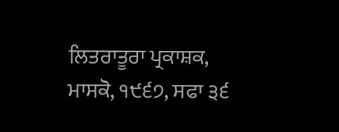ਲਿਤਰਾਤੂਰਾ ਪ੍ਰਕਾਸ਼ਕ, ਮਾਸਕੋ, ੧੯੬੭, ਸਫਾ ੩੬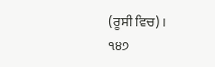(ਰੂਸੀ ਵਿਚ)।
੧੪੭